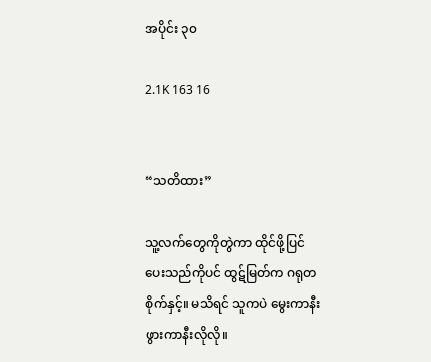အပိုင်း ၃၀

2.1K 163 16


“သတိထား”

သူ့လက်တွေကိုတွဲကာ ထိုင်ဖို့ပြင်ပေးသည်ကိုပင် ထွဋ်မြတ်က ဂရုတစိုက်နှင့်။ မသိရင် သူကပဲ မွေးကာနီးဖွားကာနီးလိုလို။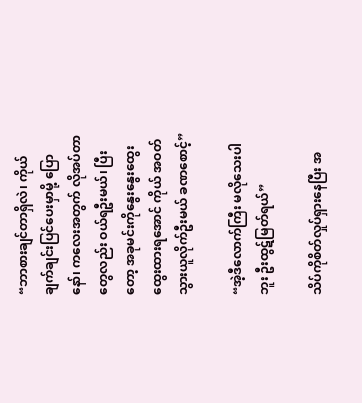“ဘာစားချင်တာရှိလဲ၊ ကိုယ်ချက်ချင်းပြင်ပေးမှာမို့‌ ပြောနော်၊ ကလေးအတွက် လိုအပ်တာတွေလည်း ဝယ်ရဦးမယ်၊ ပြီးတော့ အခုမင်းကိုနွေးနွေးထွေးထွေးထားရအောင် ကိုယ် ‌အဝတ်သွားယူလိုက်ဦးမယ် ခဏစောင့်”

“အဲ့ဒီလောက်ကြီး မလိုသေးပါဘူး ဦးထွဋ်မြတ်ရယ်”

သိပ်ကိုစိတ်လှုပ်ရှားနေပြီး အ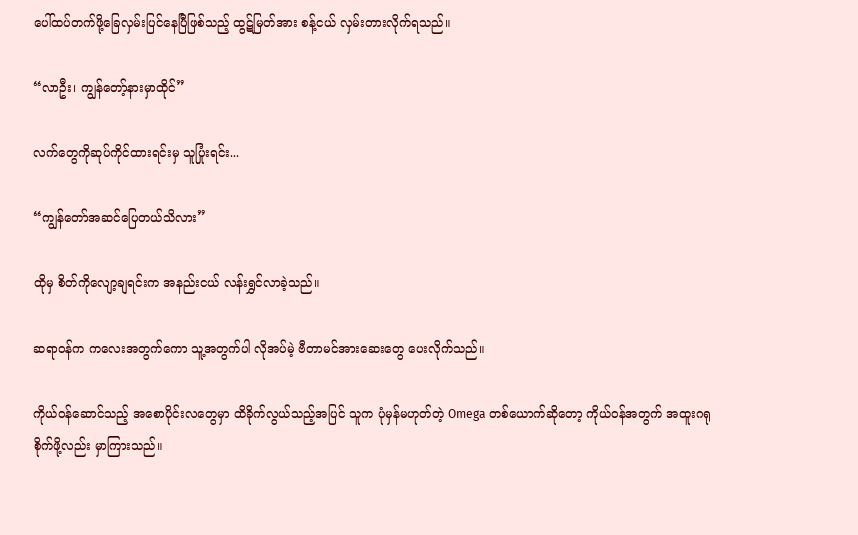ပေါ်ထပ်‌တက်ဖို့ခြေလှမ်းပြင်နေပြီဖြစ်သည့် ထွဋ်မြတ်အား စန့်ငယ် လှမ်းတားလိုက်ရသည်။

“လာဦး၊ ကျွန်တော့်နားမှာထိုင်”

လက်တွေကိုဆုပ်ကိုင်ထားရင်းမှ သူပြုံးရင်း...

“ကျွန်‌တော်အဆင်ပြေတယ်သိလား”

ထိုမှ စိတ်ကိုလျော့ချရင်းက အနည်းငယ် လန်းရွှင်လာခဲ့သည်။

ဆရာဝန်က ကလေးအတွက်ကော သူ့အတွက်ပါ လိုအပ်မဲ့ ဗီတာမင်အားဆေးတွေ ပေးလိုက်သည်။

ကိုယ်ဝန်ဆောင်သည့် အစောပိုင်းလတွေမှာ ထိခိုက်လွယ်သည့်အပြင် သူက ပုံမှန်မဟုတ်တဲ့ Omega တစ်ယောက်ဆိုတော့ ကိုယ်ဝန်အတွက် အထူးဂရုစိုက်ဖို့လည်း မှာကြားသည်။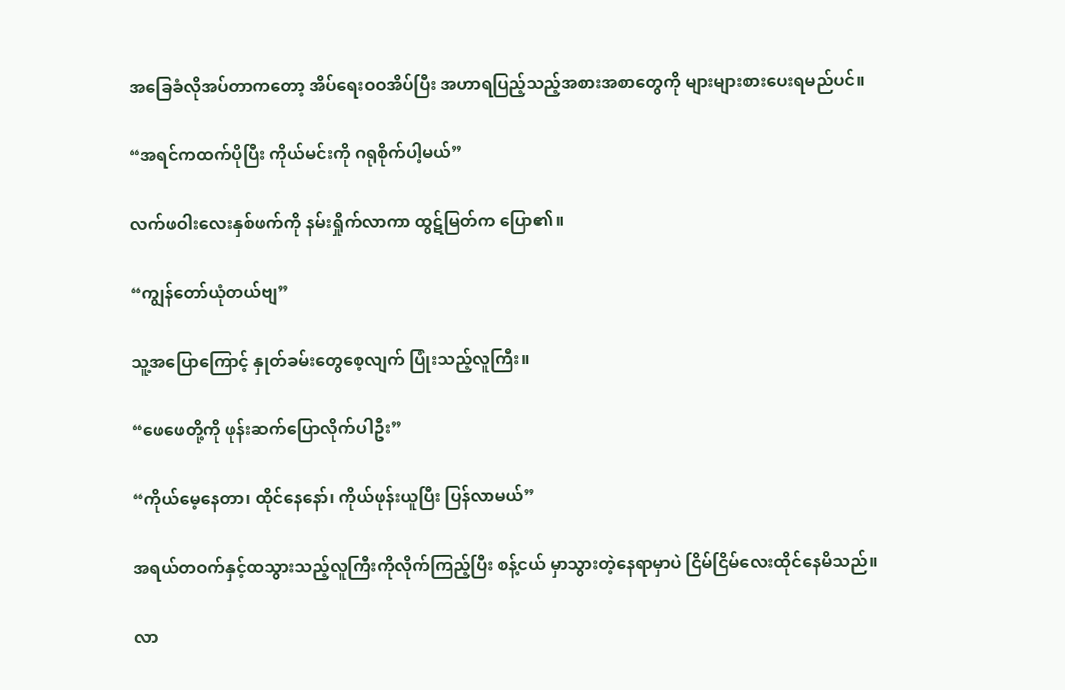အခြေခံလိုအပ်တာကတော့ အိပ်ရေးဝဝအိပ်ပြီး အဟာရပြည့်သည့်အစားအစာ‌တွေကို များများစားပေးရမည်ပင်။

“အရင်ကထက်ပိုပြီး ကိုယ်မင်းကို ဂရုစိုက်ပါ့မယ်”

လက်ဖဝါးလေးနှစ်ဖက်ကို နမ်းရှိုက်လာကာ ထွဋ်မြတ်က ပြော၏။

“ကျွန်တော်ယုံတယ်ဗျ”

သူ့အပြောကြောင့် နှုတ်ခမ်းတွေစေ့လျက် ပြုံးသည့်လူကြီး။

“ဖေဖေတို့ကို ဖုန်းဆက်‌ပြောလိုက်ပါဦး”

“ကိုယ်မေ့နေတာ၊ ထိုင်နေနော်၊ ကိုယ်ဖုန်းယူပြီး ပြန်လာမယ်”

အရယ်တဝက်နှင့်ထသွားသည့်လူကြီးကိုလိုက်ကြည့်ပြီး စန့်ငယ် မှာသွားတဲ့နေရာမှာပဲ ငြိမ်ငြိမ်လေးထိုင်နေမိသည်။

လာ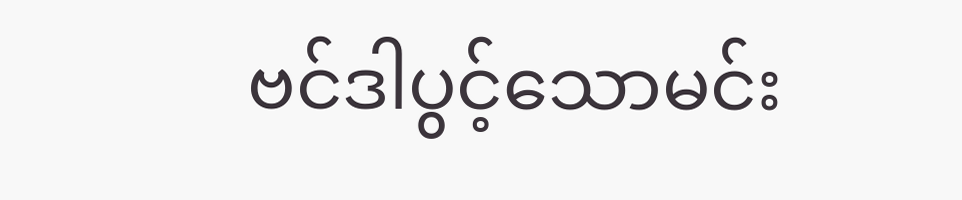ဗင်ဒါပွင့်သောမင်း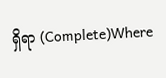ရှိရာ (Complete)Where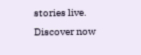stories live. Discover now